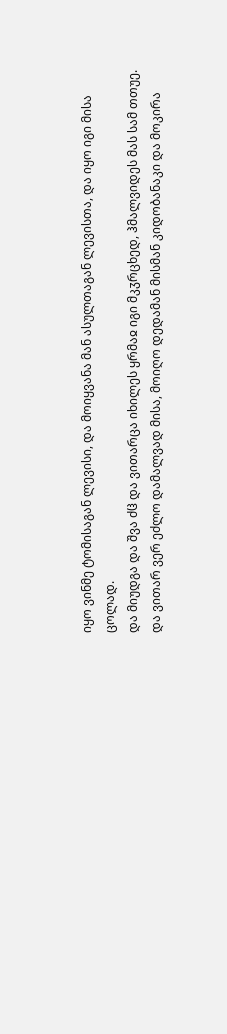იყო ვინმე ტომისაგან ლევისი, და მოიყვანა მან ასულთაგან ლევისთა, და იყო იგი მისა ცოლად.
და მიუდგა და შვა ძჱ და ვითარცა იხილეს ყრმაჲ იგი მკჳრცხედ, ჰმალვიდეს მას სამ თთუე.
და ვითარ ვერ ეძლო დამალვად მისა, მოიღო დედამან მისმან კიდობანაკი და მოკირა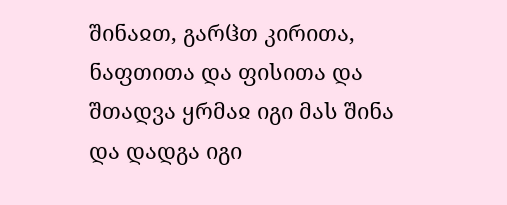შინაჲთ, გარჱთ კირითა, ნაფთითა და ფისითა და შთადვა ყრმაჲ იგი მას შინა და დადგა იგი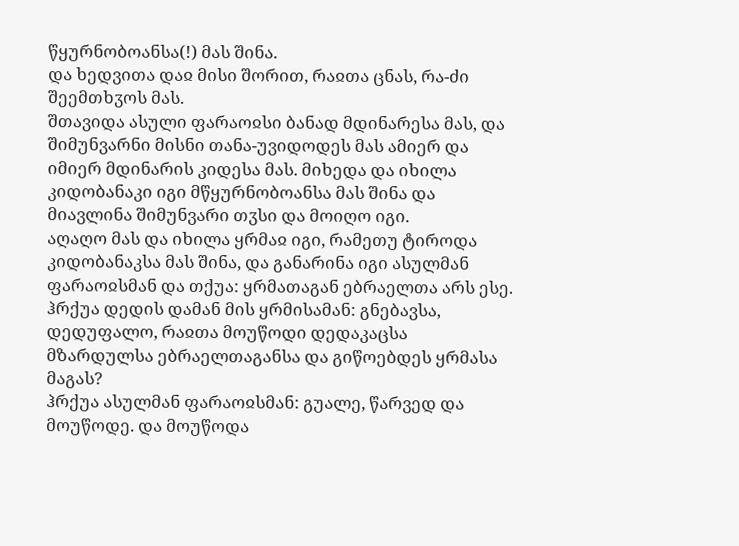წყურნობოანსა(!) მას შინა.
და ხედვითა დაჲ მისი შორით, რაჲთა ცნას, რა-ძი შეემთხჳოს მას.
შთავიდა ასული ფარაოჲსი ბანად მდინარესა მას, და შიმუნვარნი მისნი თანა-უვიდოდეს მას ამიერ და იმიერ მდინარის კიდესა მას. მიხედა და იხილა კიდობანაკი იგი მწყურნობოანსა მას შინა და მიავლინა შიმუნვარი თჳსი და მოიღო იგი.
აღაღო მას და იხილა ყრმაჲ იგი, რამეთუ ტიროდა კიდობანაკსა მას შინა, და განარინა იგი ასულმან ფარაოჲსმან და თქუა: ყრმათაგან ებრაელთა არს ესე.
ჰრქუა დედის დამან მის ყრმისამან: გნებავსა, დედუფალო, რაჲთა მოუწოდი დედაკაცსა მზარდულსა ებრაელთაგანსა და გიწოებდეს ყრმასა მაგას?
ჰრქუა ასულმან ფარაოჲსმან: გუალე, წარვედ და მოუწოდე. და მოუწოდა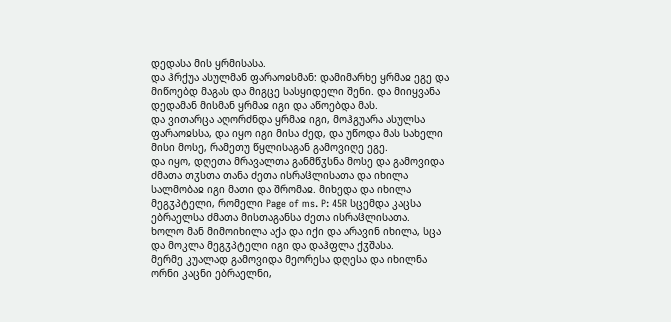დედასა მის ყრმისასა.
და ჰრქუა ასულმან ფარაოჲსმან: დამიმარხე ყრმაჲ ეგე და მიწოებდ მაგას და მიგცე სასყიდელი შენი. და მიიყვანა დედამან მისმან ყრმაჲ იგი და აწოებდა მას.
და ვითარცა აღორძნდა ყრმაჲ იგი, მოჰგუარა ასულსა ფარაოჲსსა, და იყო იგი მისა ძედ, და უწოდა მას სახელი მისი მოსე, რამეთუ წყლისაგან გამოვიღე ეგე.
და იყო, დღეთა მრავალთა განმწჳსნა მოსე და გამოვიდა ძმათა თჳსთა თანა ძეთა ისრაჱლისათა და იხილა სალმობაჲ იგი მათი და შრომაჲ. მიხედა და იხილა მეგჳპტელი, რომელი Page of ms. P: 45R სცემდა კაცსა ებრაელსა ძმათა მისთაგანსა ძეთა ისრაჱლისათა.
ხოლო მან მიმოიხილა აქა და იქი და არავინ იხილა, სცა და მოკლა მეგჳპტელი იგი და დაჰფლა ქჳშასა.
მერმე კუალად გამოვიდა მეორესა დღესა და იხილნა ორნი კაცნი ებრაელნი,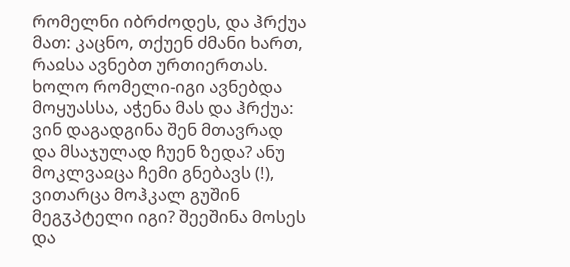რომელნი იბრძოდეს, და ჰრქუა მათ: კაცნო, თქუენ ძმანი ხართ, რაჲსა ავნებთ ურთიერთას.
ხოლო რომელი-იგი ავნებდა მოყუასსა, აჭენა მას და ჰრქუა: ვინ დაგადგინა შენ მთავრად და მსაჯულად ჩუენ ზედა? ანუ მოკლვაჲცა ჩემი გნებავს (!), ვითარცა მოჰკალ გუშინ მეგჳპტელი იგი? შეეშინა მოსეს და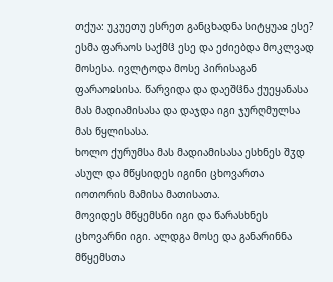თქუა: უკუეთუ ესრეთ განცხადნა სიტყუაჲ ესე?
ესმა ფარაოს საქმჱ ესე და ეძიებდა მოკლვად მოსესა. ივლტოდა მოსე პირისაგან ფარაოჲსისა. წარვიდა და დაეშჱნა ქუეყანასა მას მადიამისასა და დაჯდა იგი ჯურღმულსა მას წყლისასა.
ხოლო ქურუმსა მას მადიამისასა ესხნეს შჳდ ასულ და მწყსიდეს იგინი ცხოვართა იოთორის მამისა მათისათა.
მოვიდეს მწყემსნი იგი და წარასხნეს ცხოვარნი იგი. ალდგა მოსე და განარინნა მწყემსთა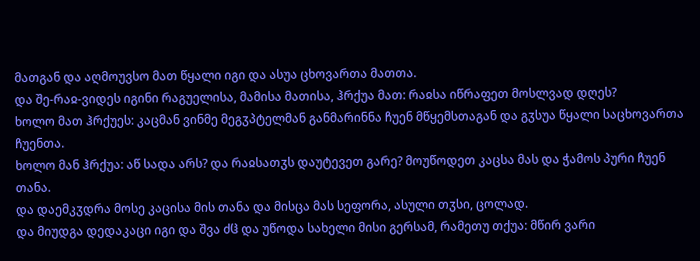მათგან და აღმოუვსო მათ წყალი იგი და ასუა ცხოვართა მათთა.
და შე-რაჲ-ვიდეს იგინი რაგუელისა, მამისა მათისა, ჰრქუა მათ: რაჲსა იწრაფეთ მოსლვად დღეს?
ხოლო მათ ჰრქუეს: კაცმან ვინმე მეგჳპტელმან განმარინნა ჩუენ მწყემსთაგან და გჳსუა წყალი საცხოვართა ჩუენთა.
ხოლო მან ჰრქუა: აწ სადა არს? და რაჲსათჳს დაუტევეთ გარე? მოუწოდეთ კაცსა მას და ჭამოს პური ჩუენ თანა.
და დაემკჳდრა მოსე კაცისა მის თანა და მისცა მას სეფორა, ასული თჳსი, ცოლად.
და მიუდგა დედაკაცი იგი და შვა ძჱ და უწოდა სახელი მისი გერსამ, რამეთუ თქუა: მწირ ვარი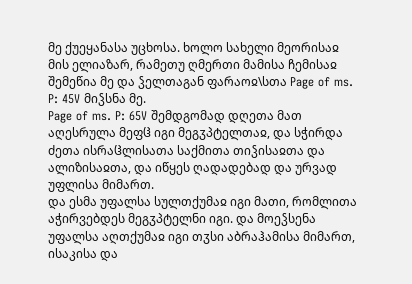მე ქუეყანასა უცხოსა. ხოლო სახელი მეორისაჲ მის ელიაზარ, რამეთუ ღმერთი მამისა ჩემისაჲ შემეწია მე და ჴელთაგან ფარაოჲ\სთა Page of ms. P: 45V მიჴსნა მე.
Page of ms. P: 65V შემდგომად დღეთა მათ აღესრულა მეფჱ იგი მეგჳპტელთაჲ, და სჭირდა ძეთა ისრაჱლისათა საქმითა თიჴისაჲთა და ალიზისაჲთა, და იწყეს ღადადებად და ურვად უფლისა მიმართ.
და ესმა უფალსა სულთქუმაჲ იგი მათი, რომლითა აჭირვებდეს მეგჳპტელნი იგი. და მოეჴსენა უფალსა აღთქუმაჲ იგი თჳსი აბრაჰამისა მიმართ, ისაკისა და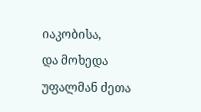იაკობისა,
და მოხედა უფალმან ძეთა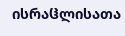ისრაჱლისათა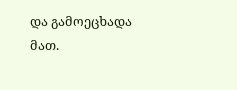და გამოეცხადა მათ.